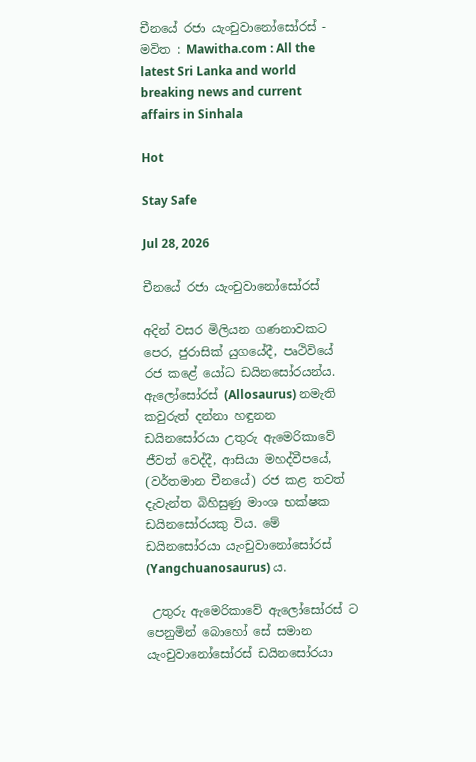චීනයේ රජා යැංචුවානෝසෝරස් - මවිත : Mawitha.com : All the latest Sri Lanka and world breaking news and current affairs in Sinhala

Hot

Stay Safe

Jul 28, 2026

චීනයේ රජා යැංචුවානෝසෝරස්

අදින් වසර මිලියන ගණනාවකට පෙර, ජුරාසික් යුගයේදී, පෘථිවියේ රජ කළේ යෝධ ඩයිනසෝරයන්ය. ඇලෝසෝරස් (Allosaurus) නමැති කවුරුත් දන්නා හඳුනන ඩයිනසෝරයා උතුරු ඇමෙරිකාවේ ජීවත් වෙද්දී, ආසියා මහද්වීපයේ, (වර්තමාන චීනයේ) රජ කළ තවත් දැවැන්ත බිහිසුණු මාංශ භක්ෂක ඩයිනසෝරයකු විය. මේ ඩයිනසෝරයා යැංචුවානෝසෝරස් (Yangchuanosaurus) ය.

 උතුරු ඇමෙරිකාවේ ඇලෝසෝරස් ට පෙනුමින් බොහෝ සේ සමාන යැංචුවානෝසෝරස් ඩයිනසෝරයා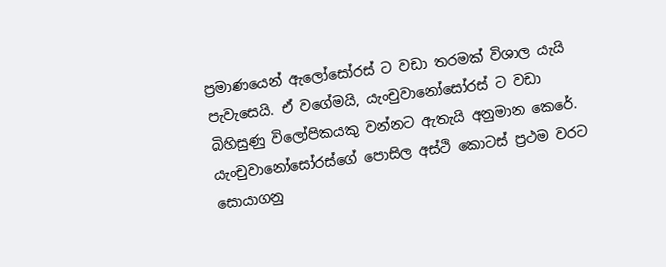ප්‍රමාණයෙන් ඇලෝසෝරස් ට වඩා තරමක් විශාල යැයි පැවැසෙයි. ඒ වගේමයි, යැංචුවානෝසෝරස් ට වඩා බිහිසුණු විලෝපිකයකු වන්නට ඇතැයි අනුමාන කෙරේ. යැංචුවානෝසෝරස්ගේ පොසිල අස්ථි කොටස් ප්‍රථම වරට සොයාගනු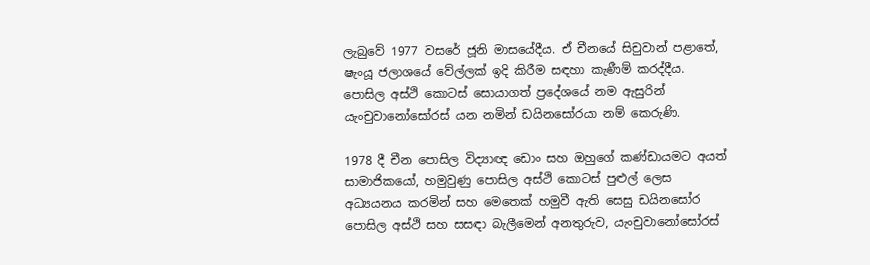ලැබුවේ 1977 වසරේ ජූනි මාසයේදීය. ඒ චීනයේ සිචුවාන් පළාතේ, ෂැංයූ ජලාශයේ වේල්ලක් ඉදි කිරීම සඳහා කැණීම් කරද්දීය. පොසිල අස්ථි කොටස් සොයාගත් ප්‍රදේශයේ නම ඇසුරින් යැංචුවානෝසෝරස් යන නමින් ඩයිනසෝරයා නම් කෙරුණි.

1978 දී චීන පොසිල විද්‍යාඥ ඩොං සහ ඔහුගේ කණ්ඩායමට අයත් සාමාජිකයෝ, හමුවුණු පොසිල අස්ථි කොටස් පුළුල් ලෙස අධ්‍යයනය කරමින් සහ මෙතෙක් හමුවී ඇති සෙසු ඩයිනසෝර පොසිල අස්ථි සහ සසඳා බැලීමෙන් අනතුරුව, යැංචුවානෝසෝරස්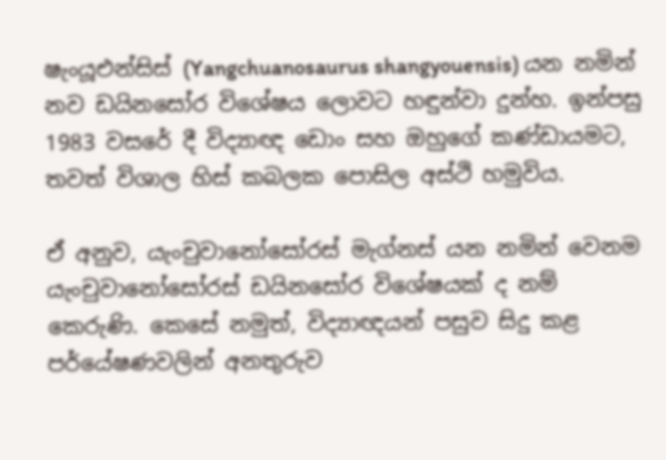ෂැංයූඑන්සිස් (Yangchuanosaurus shangyouensis) යන නමින් නව ඩයිනසෝර විශේෂය ලොවට හඳුන්වා දුන්හ. ඉන්පසු 1983 වසරේ දී විද්‍යාඥ ඩොං සහ ඔහුගේ කණ්ඩායමට, තවත් විශාල හිස් කබලක පොසිල අස්ථි හමුවිය.

ඒ අනුව, යැංචුවානෝසෝරස් මැග්නස් යන නමින් වෙනම යැංචුවානෝසෝරස් ඩයිනසෝර විශේෂයක් ද නම් කෙරුණි. කෙසේ නමුත්, විද්‍යාඥයන් පසුව සිදු කළ පර්යේෂණවලින් අනතුරුව‍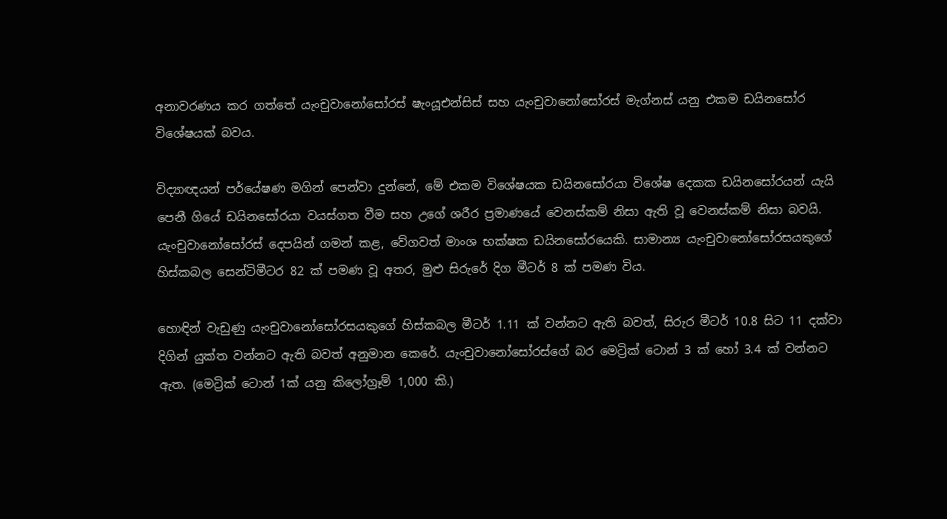අනාවරණය කර ගත්තේ යැංචුවානෝසෝරස් ෂැංයූඑන්සිස් සහ යැංචුවානෝසෝරස් මැග්නස් යනු එකම ඩයිනසෝර විශේෂයක් බවය.

විද්‍යාඥයන් පර්යේෂණ මගින් පෙන්වා දුන්නේ, මේ එකම විශේෂයක ඩයිනසෝරයා විශේෂ දෙකක ඩයිනසෝරයන් යැයි පෙනී ගියේ ඩයිනසෝරයා වයස්ගත වීම සහ උගේ ශරීර ප්‍රමාණයේ වෙනස්කම් නිසා ඇති වූ වෙනස්කම් නිසා බවයි. යැංචුවානෝසෝරස් දෙපයින් ගමන් කළ, වේගවත් මාංශ භක්ෂක ඩයිනසෝරයෙකි. සාමාන්‍ය යැංචුවානෝසෝරසයකුගේ හිස්කබල සෙන්ටිමීටර 82 ක් පමණ වූ අතර, මුළු සිරුරේ දිග මීටර් 8 ක් පමණ විය.

හොඳින් වැඩුණු යැංචුවානෝසෝරසයකුගේ හිස්කබල මීටර් 1.11 ක් වන්නට ඇති බවත්, සිරුර මීටර් 10.8 සිට 11 දක්වා දිගින් යුක්ත වන්නට ඇති බවත් අනුමාන කෙරේ. යැංචුවානෝසෝරස්ගේ බර මෙට්‍රික් ටොන් 3 ක් හෝ 3.4 ක් වන්නට ඇත. (මෙට්‍රික් ටොන් 1ක් යනු කිලෝග්‍රෑම් 1,000 කි.)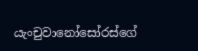යැංචුවානෝසෝරස්ගේ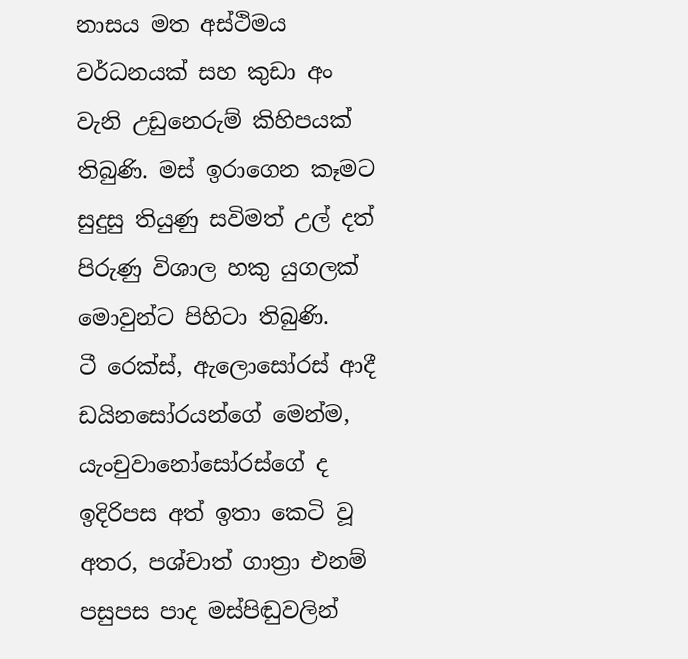නාසය මත අස්ථිමය වර්ධනයක් සහ කුඩා අං වැනි උඩුනෙරුම් කිහිපයක් තිබුණි. මස් ඉරාගෙන කෑමට සුදුසු තියුණු සවිමත් උල් දත් පිරුණු විශාල හකු යුගලක් මොවුන්ට පිහිටා තිබුණි.
ටී රෙක්ස්, ඇලොසෝරස් ආදී ඩයිනසෝරයන්ගේ මෙන්ම, යැංචුවානෝසෝරස්ගේ ද ඉදිරිපස අත් ඉතා කෙටි වූ අතර, පශ්චාත් ගාත්‍රා එනම් පසුපස පාද මස්පිඬුවලින්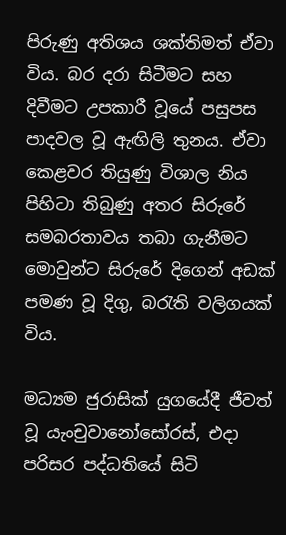පිරුණු අතිශය ශක්තිමත් ඒවා විය. බර දරා සිටීමට සහ දිවීමට උපකාරී වූයේ පසුපස පාදවල වූ ඇඟිලි තුනය. ඒවා කෙළවර තියුණු විශාල නිය පිහිටා තිබුණු අතර සිරුරේ සමබරතාවය තබා ගැනීමට මොවුන්ට සිරුරේ දිගෙන් අඩක් පමණ වූ දිගු, බරැති වලිගයක් විය.

මධ්‍යම ජුරාසික් යුගයේදී ජීවත් වූ යැංචුවානෝසෝරස්, එදා පරිසර පද්ධතියේ සිටි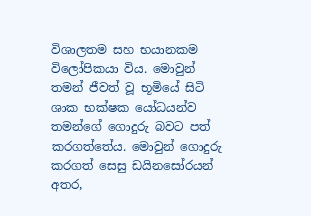විශාලතම සහ භයානකම විලෝපිකයා විය. මොවුන් තමන් ජීවත් වූ භූමියේ සිටි ශාක භක්ෂක යෝධයන්ව තමන්ගේ ගොදුරු බවට පත් කරගත්තේය. මොවුන් ගොදුරු කරගත් සෙසු ඩයිනසෝරයන් අතර,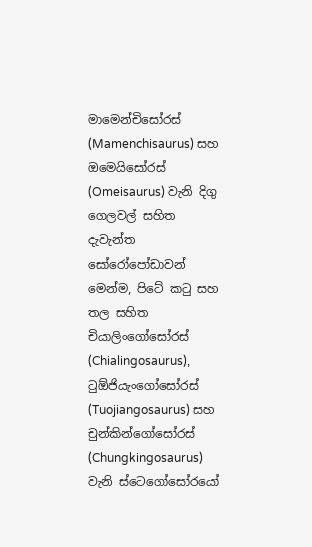මාමෙන්චිසෝරස් (Mamenchisaurus) සහ ඔමෙයිසෝරස් (Omeisaurus) වැනි දිගු ගෙලවල් සහිත දැවැන්ත සෝරෝපෝඩාවන් මෙන්ම, පිටේ කටු සහ තල සහිත චියාලිංගෝසෝරස් (Chialingosaurus), ටුඕජියැංගෝසෝරස් (Tuojiangosaurus) සහ චුන්කින්ගෝසෝරස් (Chungkingosaurus) වැනි ස්ටෙගෝසෝරයෝ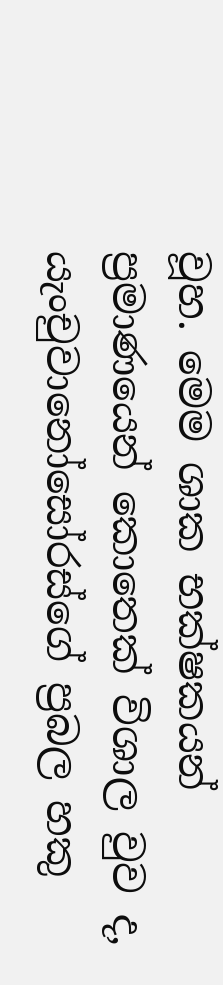වූහ. මෙම ශාක භක්ෂකයන් ප්‍රමාණයෙන් කොතෙක් විශාල වුව ද, යැංචුවානෝසෝරස්ගේ ප්‍රබල හකු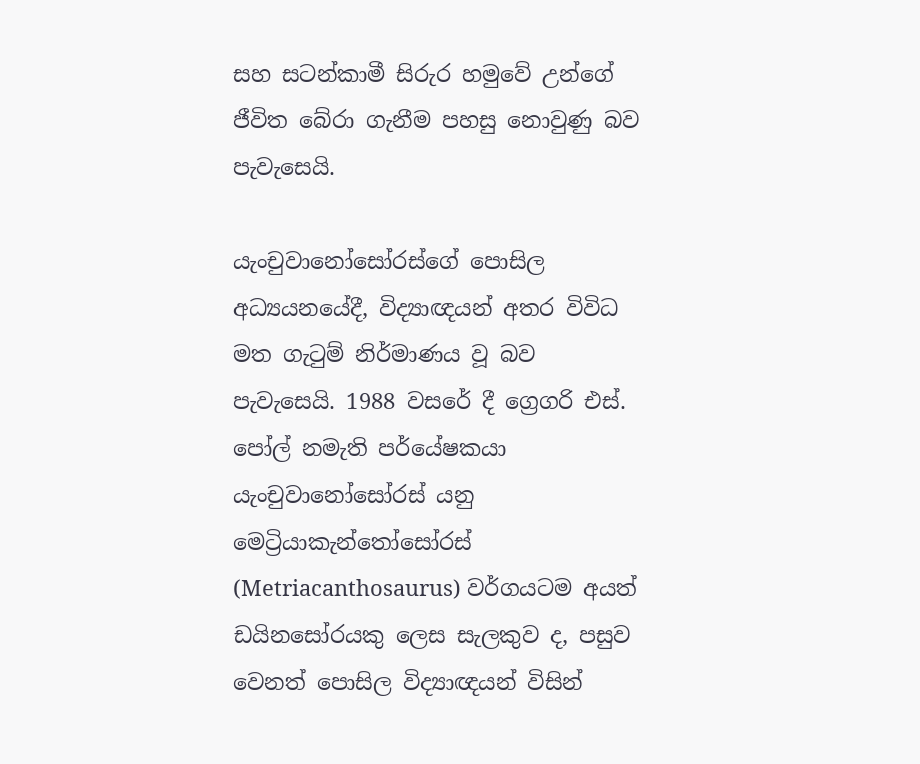සහ සටන්කාමී සිරුර හමුවේ උන්ගේ ජීවිත බේරා ගැනීම පහසු නොවුණු බව පැවැසෙයි.

යැංචුවානෝසෝරස්ගේ පොසිල අධ්‍යයනයේදී, විද්‍යාඥයන් අතර විවිධ මත ගැටුම් නිර්මාණය වූ බව පැවැසෙයි. 1988 වසරේ දී ග්‍රෙගරි එස්. පෝල් නමැති පර්යේෂකයා යැංචුවානෝසෝරස් යනු මෙට්‍රියාකැන්තෝසෝරස් (Metriacanthosaurus) වර්ගයටම අයත් ඩයිනසෝරයකු ලෙස සැලකුව ද, පසුව වෙනත් පොසිල විද්‍යාඥයන් විසින්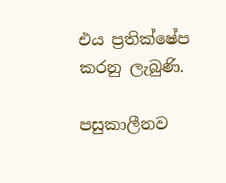එය ප්‍රතික්ෂේප කරනු ලැබුණි.

පසුකාලීනව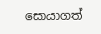සොයාගත්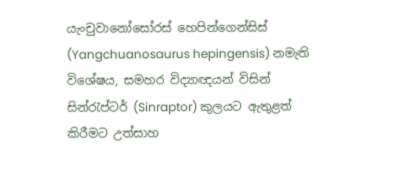යැංචුවානෝසෝරස් හෙපින්ගෙන්සිස් (Yangchuanosaurus hepingensis) නමැති විශේෂය, සමහර විද්‍යාඥයන් විසින් සින්රැප්ටර් (Sinraptor) කුලයට ඇතුළත් කිරීමට උත්සාහ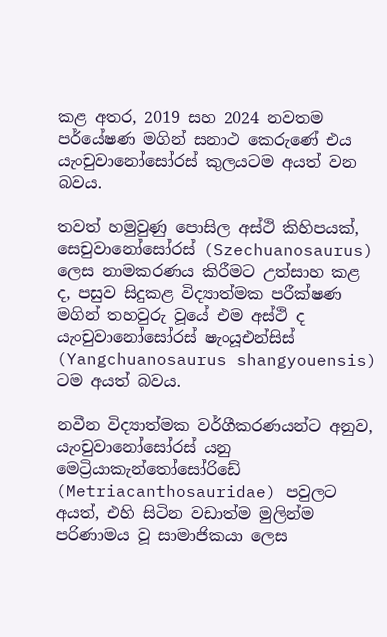කළ අතර, 2019 සහ 2024 නවතම පර්යේෂණ මගින් සනාථ කෙරුණේ එය යැංචුවානෝසෝරස් කුලයටම අයත් වන බවය.

තවත් හමුවුණු පොසිල අස්ථි කිහිපයක්, සෙචුවානෝසෝරස් (Szechuanosaurus) ලෙස නාමකරණය කිරීමට උත්සාහ කළ ද, පසුව සිදුකළ විද්‍යාත්මක පරීක්ෂණ මගින් තහවුරු වූයේ එම අස්ථි ද යැංචුවානෝසෝරස් ෂැංයූඑන්සිස් (Yangchuanosaurus shangyouensis) ටම අයත් බවය.

නවීන විද්‍යාත්මක වර්ගීකරණයන්ට අනුව, යැංචුවානෝසෝරස් යනු මෙට්‍රියාකැන්තෝසෝරිඩේ (Metriacanthosauridae) පවුලට අයත්, එහි සිටින වඩාත්ම මුලින්ම පරිණාමය වූ සාමාජිකයා ලෙස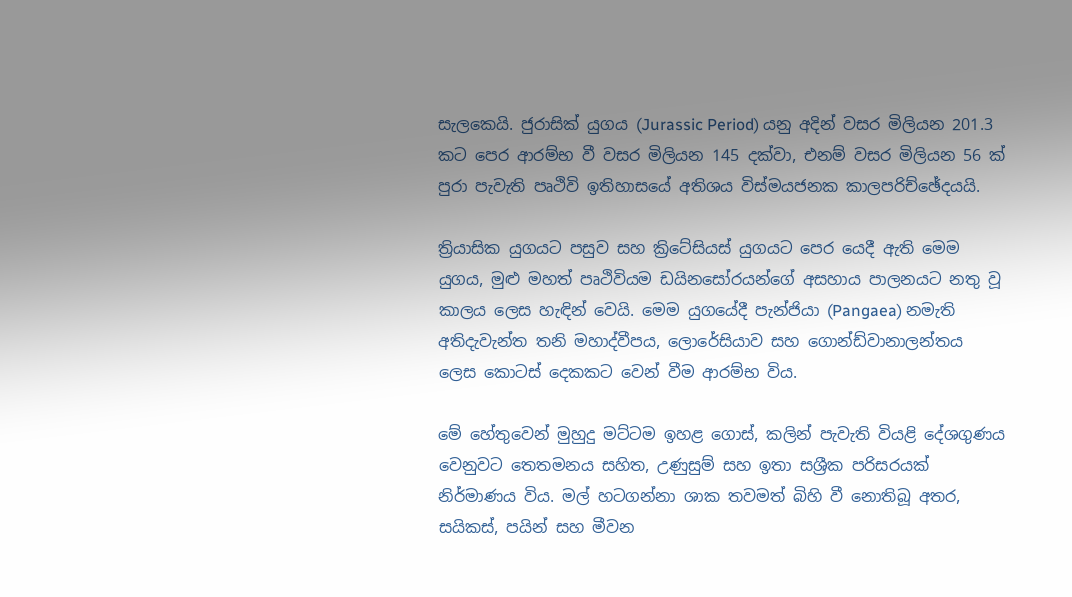සැලකෙයි. ජුරාසික් යුගය (Jurassic Period) යනු අදින් වසර මිලියන 201.3 කට පෙර ආරම්භ වී වසර මිලියන 145 දක්වා, එනම් වසර මිලියන 56 ක් පුරා පැවැති පෘථිවි ඉතිහාසයේ අතිශය විස්මයජනක කාලපරිච්ඡේදයයි.

ත්‍රියාසික යුගයට පසුව සහ ක්‍රිටේසියස් යුගයට පෙර යෙදී ඇති මෙම යුගය, මුළු මහත් පෘථිවියම ඩයිනසෝරයන්ගේ අසහාය පාලනයට නතු වූ කාලය ලෙස හැඳින් වෙයි. මෙම යුගයේදී පැන්ජියා (Pangaea) නමැති අතිදැවැන්ත තනි මහාද්වීපය, ලොරේසියාව සහ ගොන්ඩ්වානාලන්තය ලෙස කොටස් දෙකකට වෙන් වීම ආරම්භ විය.

මේ හේතුවෙන් මුහුදු මට්ටම ඉහළ ගොස්, කලින් පැවැති වියළි දේශගුණය වෙනුවට තෙතමනය සහිත, උණුසුම් සහ ඉතා සශ්‍රීක පරිසරයක් නිර්මාණය විය. මල් හටගන්නා ශාක තවමත් බිහි වී නොතිබූ අතර, සයිකස්, පයින් සහ මීවන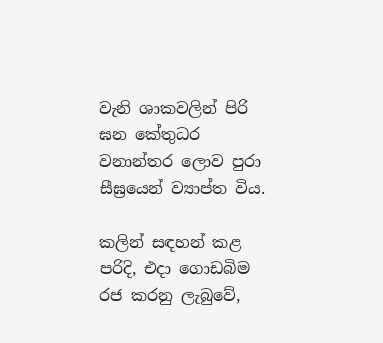වැනි ශාකවලින් පිරි ඝන කේතුධර වනාන්තර ලොව පුරා සීඝ්‍රයෙන් ව්‍යාප්ත විය.

කලින් සඳහන් කළ පරිදි, එදා ගොඩබිම රජ කරනු ලැබුවේ,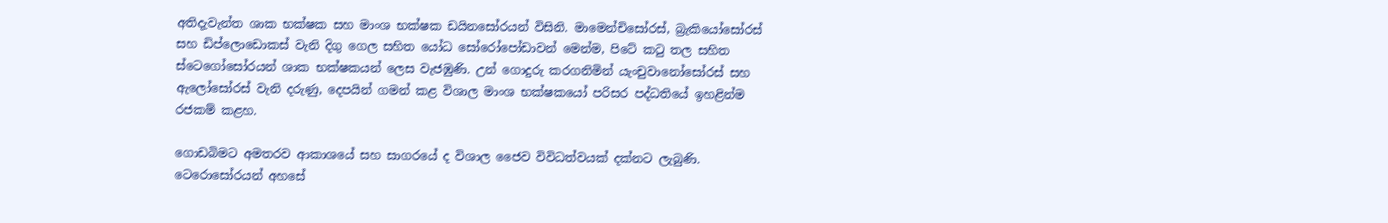අතිදැවැන්ත ශාක භක්ෂක සහ මාංශ භක්ෂක ඩයිනසෝරයන් විසිනි. මාමෙන්චිසෝරස්, බ්‍රැකියෝසෝරස් සහ ඩිප්ලොඩොකස් වැනි දිගු ගෙල සහිත යෝධ සෝරෝපෝඩාවන් මෙන්ම, පිටේ කටු තල සහිත ස්ටෙගෝසෝරයන් ශාක භක්ෂකයන් ලෙස වැජඹුණි. උන් ගොදුරු කරගනිමින් යැංචුවානෝසෝරස් සහ ඇලෝසෝරස් වැනි දරුණු, දෙපයින් ගමන් කළ විශාල මාංශ භක්ෂකයෝ පරිසර පද්ධතියේ ඉහළින්ම රජකම් කළහ.

ගොඩබිමට අමතරව ආකාශයේ සහ සාගරයේ ද විශාල ජෛව විවිධත්වයක් දක්නට ලැබුණි. ටෙරොසෝරයන් අහසේ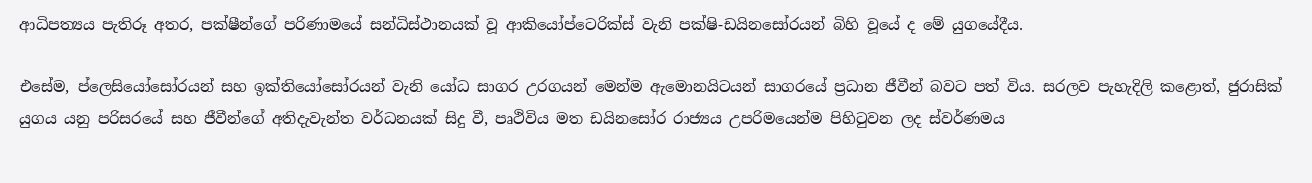ආධිපත්‍යය පැතිරූ අතර, පක්ෂීන්ගේ පරිණාමයේ සන්ධිස්ථානයක් වූ ආකියෝප්ටෙරික්ස් වැනි පක්ෂි-ඩයිනසෝරයන් බිහි වූයේ ද මේ යුගයේදීය.

එසේම, ප්ලෙසියෝසෝරයන් සහ ඉක්තියෝසෝරයන් වැනි යෝධ සාගර උරගයන් මෙන්ම ඇමොනයිටයන් සාගරයේ ප්‍රධාන ජීවීන් බවට පත් විය. සරලව පැහැදිලි කළොත්, ජුරාසික් යුගය යනු පරිසරයේ සහ ජීවීන්ගේ අතිදැවැන්ත වර්ධනයක් සිදු වී, පෘථිවිය මත ඩයිනසෝර රාජ්‍යය උපරිමයෙන්ම පිහිටුවන ලද ස්වර්ණමය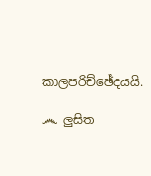කාලපරිච්ඡේදයයි.

෴ ලුසිත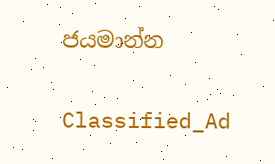ජයමාන්න

Classified_Ad